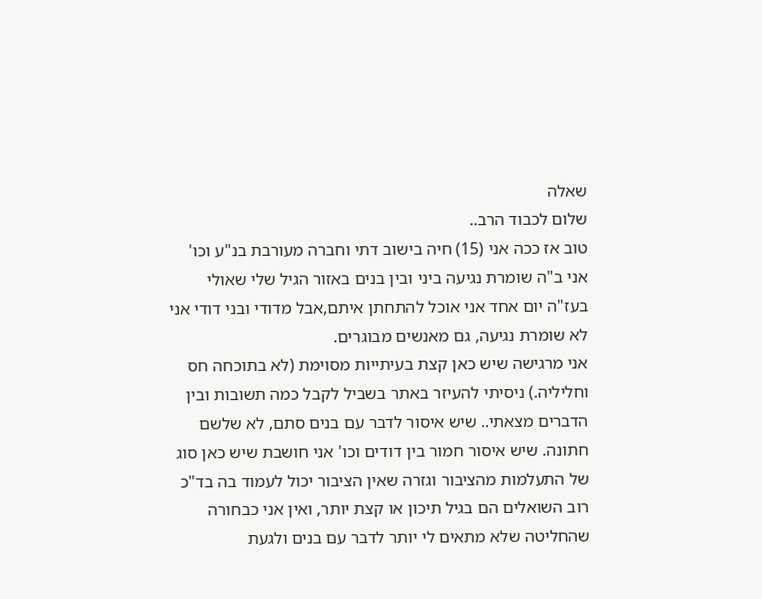שאלה
שלום לכבוד הרב..
טוב אז ככה אני (15) חיה בישוב דתי וחברה מעורבת בנ"ע וכו' אני ב"ה שומרת נגיעה ביני ובין בנים באזור הגיל שלי שאולי בעז"ה יום אחד אני אוכל להתחתן איתם,אבל מדודי ובני דודי אני לא שומרת נגיעה, גם מאנשים מבוגרים.
אני מרגישה שיש כאן קצת בעיתייות מסוימת (לא בתוכחה חס וחליליה.) ניסיתי להעיזר באתר בשביל לקבל כמה תשובות ובין הדברים מצאתי.. שיש איסור לדבר עם בנים סתם, לא שלשם חתונה. שיש איסור חמור בין דודים וכו' אני חושבת שיש כאן סוג של התעלמות מהציבור וגזרה שאין הציבור יכול לעמוד בה בד"כ רוב השואלים הם בגיל תיכון או קצת יותר, ואין אני כבחורה שהחליטה שלא מתאים לי יותר לדבר עם בנים ולגעת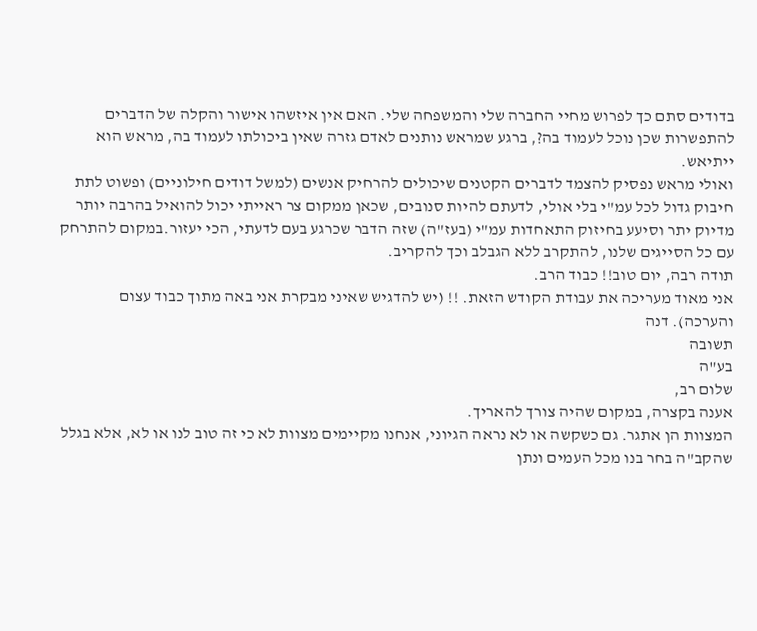בדודים סתם כך לפרוש מחיי החברה שלי והמשפחה שלי. האם אין איזשהו אישור והקלה של הדברים להתפשרות שכן נוכל לעמוד בה?, ברגע שמראש נותנים לאדם גזרה שאין ביכולתו לעמוד בה, מראש הוא ייתיאש.
ואולי מראש נפסיק להצמד לדברים הקטנים שיכולים להרחיק אנשים (למשל דודים חילוניים) ופשוט לתת חיבוק גדול לכל עמ"י בלי אולי, לדעתם להיות סנובים, שכאן ממקום צר ראייתי יכול להואיל בהרבה יותר מדיוק יתר וסיעע בחיזוק התאחדות עמ"י (בעז"ה) שזה הדבר שכרגע בעם לדעתי, הכי יעזור.במקום להתרחק עם כל הסייגים שלנו, להתקרב ללא הגבלב וכך להקריב.
תודה רבה, יום טוב!! כבוד הרב.
אני מאוד מעריכה את עבודת הקודש הזאת. !! (יש להדגיש שאיני מבקרת אני באה מתוך כבוד עצום והערכה). דנה
תשובה
בע"ה
שלום רב,
אענה בקצרה, במקום שהיה צורך להאריך.
המצוות הן אתגר. גם כשקשה או לא נראה הגיוני, אנחנו מקיימים מצוות לא כי זה טוב לנו או לא, אלא בגלל שהקב"ה בחר בנו מכל העמים ונתן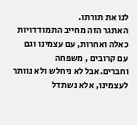לנו את תורתו.
האתגר הזה מחייב התמודדויות כאלה ואחרות, עם עצמינו וגם עם קרובים , משפחה וחברים.אבל לא ניחלש ולא נוותר לעצמינו, אלא נשתדל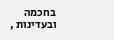בחכמה ובעדינות ,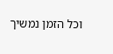וכל הזמן נמשיך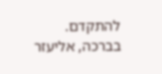להתקדם.
בברכה, אליעזר